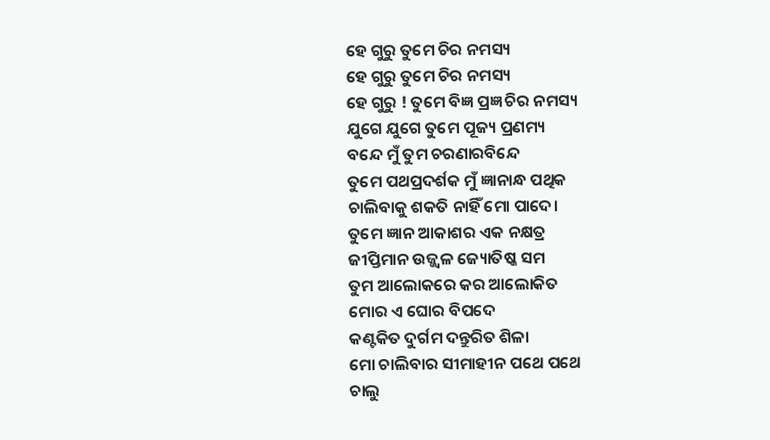ହେ ଗୁରୁ ତୁମେ ଚିର ନମସ୍ୟ
ହେ ଗୁରୁ ତୁମେ ଚିର ନମସ୍ୟ
ହେ ଗୁରୁ ! ତୁମେ ବିଜ୍ଞ ପ୍ରଜ୍ଞ ଚିର ନମସ୍ୟ
ଯୁଗେ ଯୁଗେ ତୁମେ ପୂଜ୍ୟ ପ୍ରଣମ୍ୟ
ବନ୍ଦେ ମୁଁ ତୁମ ଚରଣାରବିନ୍ଦେ
ତୁମେ ପଥପ୍ରଦର୍ଶକ ମୁଁ ଜ୍ଞାନାନ୍ଧ ପଥିକ
ଚାଲିବାକୁ ଶକତି ନାହିଁ ମୋ ପାଦେ।
ତୁମେ ଜ୍ଞାନ ଆକାଶର ଏକ ନକ୍ଷତ୍ର
ଜୀପ୍ତିମାନ ଉଜ୍ଜ୍ଵଳ ଜ୍ୟୋତିଷ୍କ ସମ
ତୁମ ଆଲୋକରେ କର ଆଲୋକିତ
ମୋର ଏ ଘୋର ବିପଦେ
କଣ୍ଟକିତ ଦୁର୍ଗମ ଦନ୍ତୁରିତ ଶିଳା
ମୋ ଚାଲିବାର ସୀମାହୀନ ପଥେ ପଥେ
ଚାଲୁ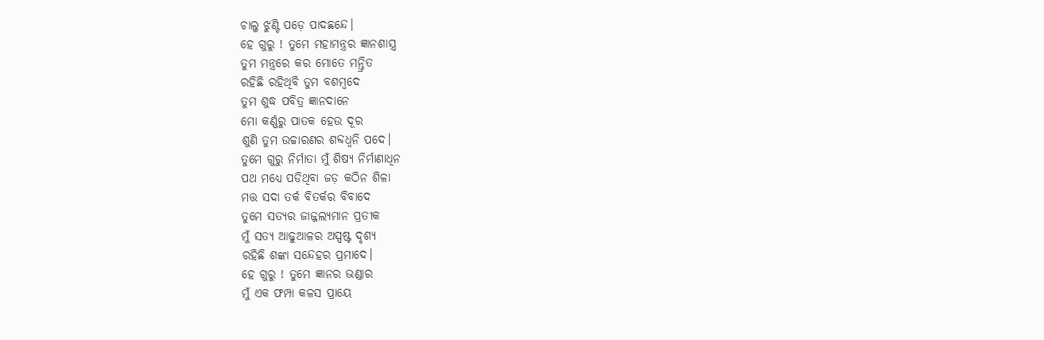ଚାଲୁ ଝୁଣ୍ଟି ପଡ଼େ ପାଦଛନ୍ଦେ।
ହେ ଗୁରୁ ! ତୁମେ ମହାମନ୍ତ୍ରର ଜ୍ଞାନଶାସ୍ତ୍ର
ତୁମ ମନ୍ତ୍ରରେ କର ମୋତେ ମନ୍ତ୍ରିତ
ରହିଛି ରହିଥିବି ତୁମ ବଶମ୍ଵଦେ
ତୁମ ଶୁଦ୍ଧ ପବିତ୍ର ଜ୍ଞାନଦାନେ
ମୋ କର୍ଣ୍ଣରୁ ପାତକ ହେଉ ଦୂର
ଶୁଣି ତୁମ ଉଚ୍ଚାରଣର ଶବ୍ଦଧ୍ଵନି ପଦେ।
ତୁମେ ଗୁରୁ ନିର୍ମାତା ମୁଁ ଶିଷ୍ୟ ନିର୍ମାଣାଧିନ
ପଥ ମଧ୍ୟେ ପଡିଥିବା ଜଡ଼ କଠିନ ଶିଳା
ମତ୍ତ ସଦା ତର୍କ ବିତର୍କର ବିବାଦେ
ତୁମେ ସତ୍ୟର ଜାଜ୍ଜଲ୍ୟମାନ ପ୍ରତୀକ
ମୁଁ ସତ୍ୟ ଆଢୁଆଳର ଅସ୍ପଷ୍ଟ ଦୃଶ୍ୟ
ରହିଛି ଶଙ୍କା ସନ୍ଦେହର ପ୍ରମାଦେ।
ହେ ଗୁରୁ ! ତୁମେ ଜ୍ଞାନର ଭଣ୍ଡାର
ମୁଁ ଏକ ଫମ୍ପା କଳସ ପ୍ରାୟେ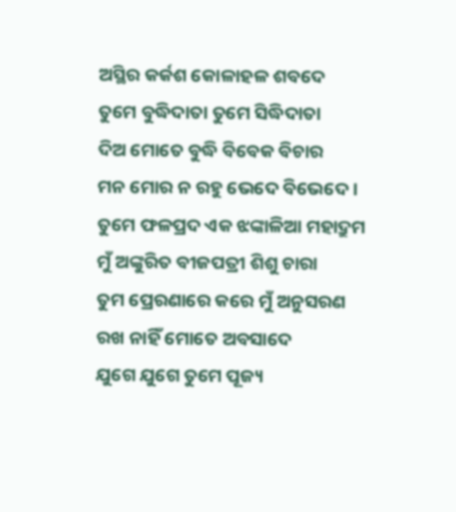ଅସ୍ଥିର କର୍କଶ କୋଳାହଳ ଶବଦେ
ତୁମେ ବୁଦ୍ଧିଦାତା ତୁମେ ସିଦ୍ଧିଦାତା
ଦିଅ ମୋତେ ବୁଦ୍ଧି ବିବେକ ବିଚାର
ମନ ମୋର ନ ରହୁ ଭେଦେ ବିଭେଦେ।
ତୁମେ ଫଳପ୍ରଦ ଏକ ଝଙ୍କାଳିଆ ମହାଦ୍ରୁମ
ମୁଁ ଅଙ୍କୁରିତ ବୀଜପତ୍ରୀ ଶିଶୁ ଚାରା
ତୁମ ପ୍ରେରଣାରେ କରେ ମୁଁ ଅନୁସରଣ
ରଖ ନାହିଁ ମୋତେ ଅବସାଦେ
ଯୁଗେ ଯୁଗେ ତୁମେ ପୂଜ୍ୟ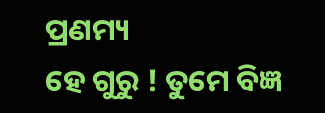ପ୍ରଣମ୍ୟ
ହେ ଗୁରୁ ! ତୁମେ ବିଜ୍ଞ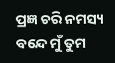ପ୍ରଜ୍ଞ ଚରି ନମସ୍ୟ
ବନ୍ଦେ ମୁଁ ତୁମ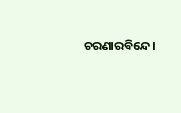ଚରଣାରବିନ୍ଦେ।